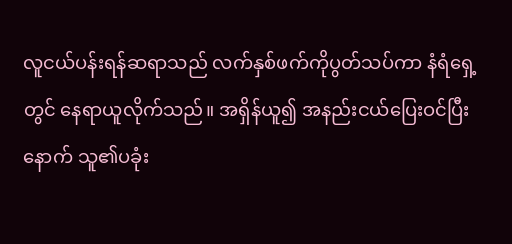လူငယ်ပန်းရန်ဆရာသည် လက်နှစ်ဖက်ကိုပွတ်သပ်ကာ နံရံရှေ့တွင် နေရာယူလိုက်သည်။ အရှိန်ယူ၍ အနည်းငယ်ပြေးဝင်ပြီးနောက် သူ၏ပခုံး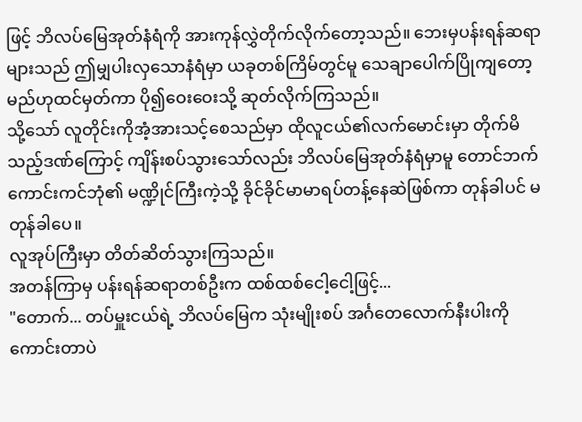ဖြင့် ဘိလပ်မြေအုတ်နံရံကို အားကုန်လွှဲတိုက်လိုက်တော့သည်။ ဘေးမှပန်းရန်ဆရာများသည် ဤမျှပါးလှသောနံရံမှာ ယခုတစ်ကြိမ်တွင်မူ သေချာပေါက်ပြိုကျတော့မည်ဟုထင်မှတ်ကာ ပို၍ဝေးဝေးသို့ ဆုတ်လိုက်ကြသည်။
သို့သော် လူတိုင်းကိုအံ့အားသင့်စေသည်မှာ ထိုလူငယ်၏လက်မောင်းမှာ တိုက်မိသည့်ဒဏ်ကြောင့် ကျိန်းစပ်သွားသော်လည်း ဘိလပ်မြေအုတ်နံရံမှာမူ တောင်ဘက်ကောင်းကင်ဘုံ၏ မဏ္ဍိုင်ကြီးကဲ့သို့ ခိုင်ခိုင်မာမာရပ်တန့်နေဆဲဖြစ်ကာ တုန်ခါပင် မတုန်ခါပေ။
လူအုပ်ကြီးမှာ တိတ်ဆိတ်သွားကြသည်။
အတန်ကြာမှ ပန်းရန်ဆရာတစ်ဦးက ထစ်ထစ်ငေါ့ငေါ့ဖြင့်...
"တောက်... တပ်မှူးငယ်ရဲ့ ဘိလပ်မြေက သုံးမျိုးစပ် အင်္ဂတေလောက်နီးပါးကို ကောင်းတာပဲ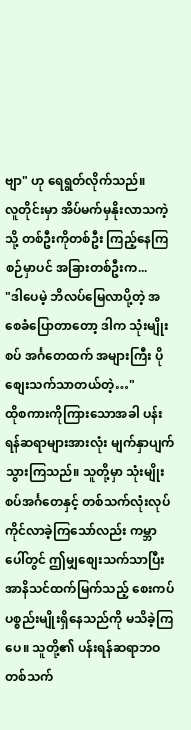ဗျာ" ဟု ရေရွတ်လိုက်သည်။
လူတိုင်းမှာ အိပ်မက်မှနိုးလာသကဲ့သို့ တစ်ဦးကိုတစ်ဦး ကြည့်နေကြစဉ်မှာပင် အခြားတစ်ဦးက...
"ဒါပေမဲ့ ဘိလပ်မြေလာပို့တဲ့ အစေခံပြောတာတော့ ဒါက သုံးမျိုးစပ် အင်္ဂတေထက် အများကြီး ပိုစျေးသက်သာတယ်တဲ့…"
ထိုစကားကိုကြားသောအခါ ပန်းရန်ဆရာများအားလုံး မျက်နှာပျက်သွားကြသည်။ သူတို့မှာ သုံးမျိုးစပ်အင်္ဂတေနှင့် တစ်သက်လုံးလုပ်ကိုင်လာခဲ့ကြသော်လည်း ကမ္ဘာပေါ်တွင် ဤမျှစျေးသက်သာပြီး အာနိသင်ထက်မြက်သည့် စေးကပ်ပစ္စည်းမျိုးရှိနေသည်ကို မသိခဲ့ကြပေ။ သူတို့၏ ပန်းရန်ဆရာဘဝတစ်သက်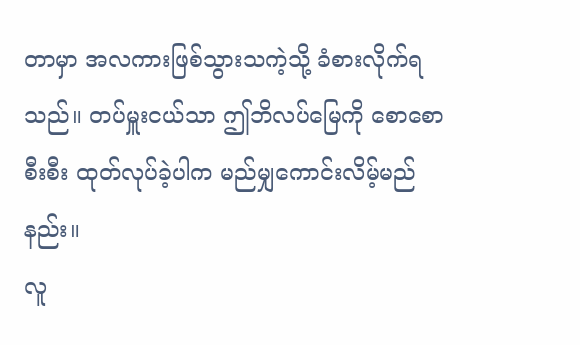တာမှာ အလကားဖြစ်သွားသကဲ့သို့ ခံစားလိုက်ရသည်။ တပ်မှူးငယ်သာ ဤဘိလပ်မြေကို စောစောစီးစီး ထုတ်လုပ်ခဲ့ပါက မည်မျှကောင်းလိမ့်မည်နည်း။
လူ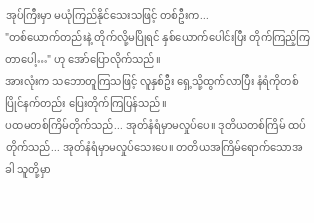အုပ်ကြီးမှာ မယုံကြည်နိုင်သေးသဖြင့် တစ်ဦးက...
"တစ်ယောက်တည်းနဲ့ တိုက်လို့မပြိုရင် နှစ်ယောက်ပေါင်းပြီး တိုက်ကြည့်ကြတာပေါ့…" ဟု အော်ပြောလိုက်သည်။
အားလုံးက သဘောတူကြသဖြင့် လူနှစ်ဦး ရှေ့သို့ထွက်လာပြီး နံရံကိုတစ်ပြိုင်နက်တည်း ပြေးတိုက်ကြပြန်သည်။
ပထမတစ်ကြိမ်တိုက်သည်... အုတ်နံရံမှာမလှုပ်ပေ။ ဒုတိယတစ်ကြိမ် ထပ်တိုက်သည်... အုတ်နံရံမှာမလှုပ်သေးပေ။ တတိယအကြိမ်ရောက်သောအခါ သူတို့မှာ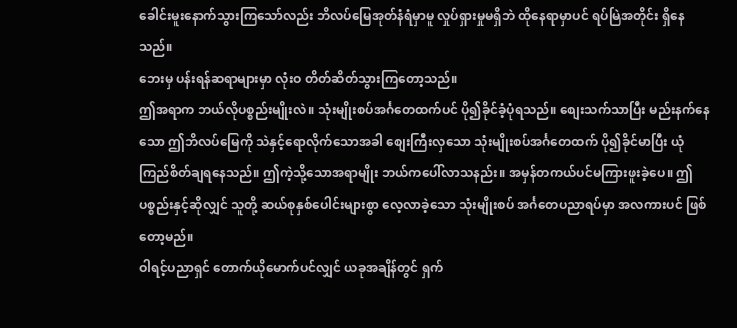ခေါင်းမူးနောက်သွားကြသော်လည်း ဘိလပ်မြေအုတ်နံရံမှာမူ လှုပ်ရှားမှုမရှိဘဲ ထိုနေရာမှာပင် ရပ်မြဲအတိုင်း ရှိနေသည်။
ဘေးမှ ပန်းရန်ဆရာများမှာ လုံးဝ တိတ်ဆိတ်သွားကြတော့သည်။
ဤအရာက ဘယ်လိုပစ္စည်းမျိုးလဲ။ သုံးမျိုးစပ်အင်္ဂတေထက်ပင် ပို၍ခိုင်ခံ့ပုံရသည်။ စျေးသက်သာပြီး မည်းနက်နေသော ဤဘိလပ်မြေကို သဲနှင့်ရောလိုက်သောအခါ စျေးကြီးလှသော သုံးမျိုးစပ်အင်္ဂတေထက် ပို၍ခိုင်မာပြီး ယုံကြည်စိတ်ချရနေသည်။ ဤကဲ့သို့သောအရာမျိုး ဘယ်ကပေါ်လာသနည်း။ အမှန်တကယ်ပင်မကြားဖူးခဲ့ပေ။ ဤပစ္စည်းနှင့်ဆိုလျှင် သူတို့ ဆယ်စုနှစ်ပေါင်းများစွာ လေ့လာခဲ့သော သုံးမျိုးစပ် အင်္ဂတေပညာရပ်မှာ အလကားပင် ဖြစ်တော့မည်။
ဝါရင့်ပညာရှင် တောက်ယိုမောက်ပင်လျှင် ယခုအချိန်တွင် ရှက်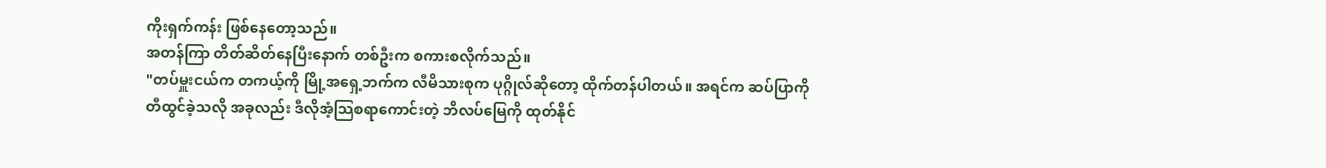ကိုးရှက်ကန်း ဖြစ်နေတော့သည်။
အတန်ကြာ တိတ်ဆိတ်နေပြီးနောက် တစ်ဦးက စကားစလိုက်သည်။
"တပ်မှူးငယ်က တကယ့်ကို မြို့အရှေ့ဘက်က လီမိသားစုက ပုဂ္ဂိုလ်ဆိုတော့ ထိုက်တန်ပါတယ်။ အရင်က ဆပ်ပြာကိုတီထွင်ခဲ့သလို အခုလည်း ဒီလိုအံ့သြစရာကောင်းတဲ့ ဘိလပ်မြေကို ထုတ်နိုင်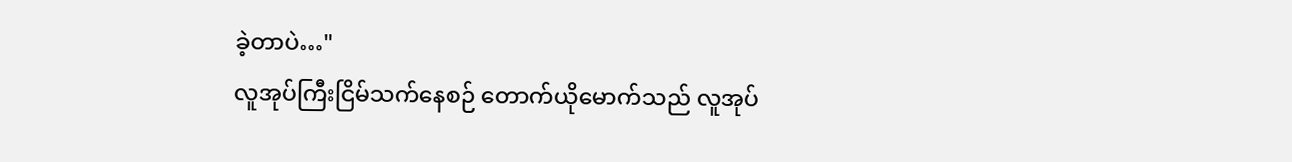ခဲ့တာပဲ…"
လူအုပ်ကြီးငြိမ်သက်နေစဉ် တောက်ယိုမောက်သည် လူအုပ်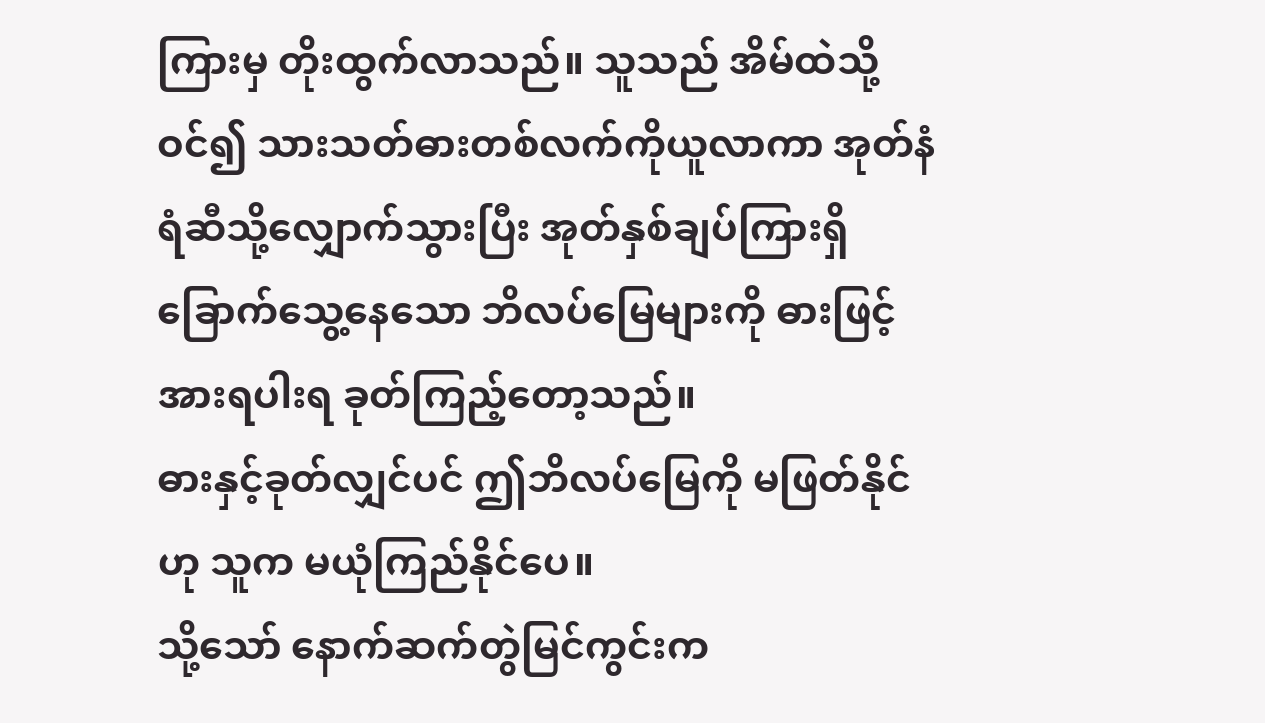ကြားမှ တိုးထွက်လာသည်။ သူသည် အိမ်ထဲသို့ဝင်၍ သားသတ်ဓားတစ်လက်ကိုယူလာကာ အုတ်နံရံဆီသို့လျှောက်သွားပြီး အုတ်နှစ်ချပ်ကြားရှိ ခြောက်သွေ့နေသော ဘိလပ်မြေများကို ဓားဖြင့် အားရပါးရ ခုတ်ကြည့်တော့သည်။
ဓားနှင့်ခုတ်လျှင်ပင် ဤဘိလပ်မြေကို မဖြတ်နိုင်ဟု သူက မယုံကြည်နိုင်ပေ။
သို့သော် နောက်ဆက်တွဲမြင်ကွင်းက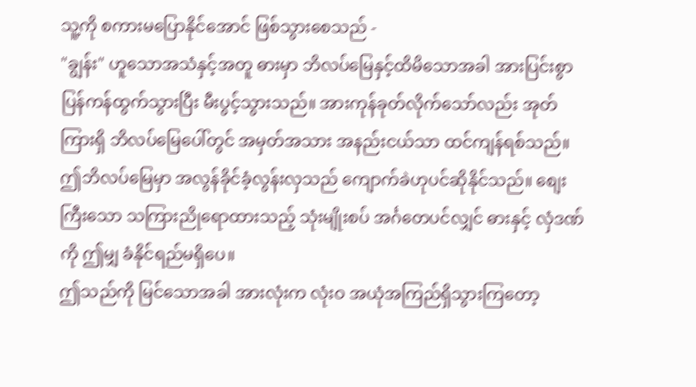သူ့ကို စကားမပြောနိုင်အောင် ဖြစ်သွားစေသည် -
"ချွန်း" ဟူသောအသံနှင့်အတူ ဓားမှာ ဘိလပ်မြေနှင့်ထိမိသောအခါ အားပြင်းစွာ ပြန်ကန်ထွက်သွားပြီး မီးပွင့်သွားသည်။ အားကုန်ခုတ်လိုက်သော်လည်း အုတ်ကြားရှိ ဘိလပ်မြေပေါ်တွင် အမှတ်အသား အနည်းငယ်သာ ထင်ကျန်ရစ်သည်။
ဤဘိလပ်မြေမှာ အလွန်ခိုင်ခံ့လွန်းလှသည် ကျောက်ခဲဟုပင်ဆိုနိုင်သည်။ စျေးကြီးသော သကြားညိုရောထားသည့် သုံးမျိုးစပ် အင်္ဂတေပင်လျှင် ဓားနှင့် လှံဒဏ်ကို ဤမျှ ခံနိုင်ရည်မရှိပေ။
ဤသည်ကို မြင်သောအခါ အားလုံးက လုံးဝ အယုံအကြည်ရှိသွားကြတော့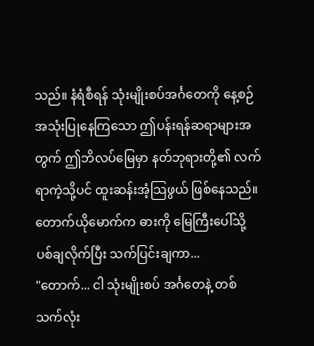သည်။ နံရံစီရန် သုံးမျိုးစပ်အင်္ဂတေကို နေ့စဉ်အသုံးပြုနေကြသော ဤပန်းရန်ဆရာများအတွက် ဤဘိလပ်မြေမှာ နတ်ဘုရားတို့၏ လက်ရာကဲ့သို့ပင် ထူးဆန်းအံ့သြဖွယ် ဖြစ်နေသည်။
တောက်ယိုမောက်က ဓားကို မြေကြီးပေါ်သို့ ပစ်ချလိုက်ပြီး သက်ပြင်းချကာ...
"တောက်... ငါ သုံးမျိုးစပ် အင်္ဂတေနဲ့ တစ်သက်လုံး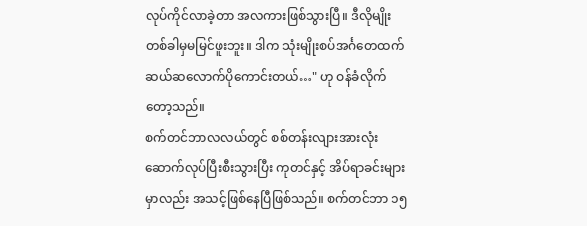လုပ်ကိုင်လာခဲ့တာ အလကားဖြစ်သွားပြီ။ ဒီလိုမျိုး တစ်ခါမှမမြင်ဖူးဘူး။ ဒါက သုံးမျိုးစပ်အင်္ဂတေထက် ဆယ်ဆလောက်ပိုကောင်းတယ်…" ဟု ဝန်ခံလိုက်တော့သည်။
စက်တင်ဘာလလယ်တွင် စစ်တန်းလျားအားလုံး ဆောက်လုပ်ပြီးစီးသွားပြီး ကုတင်နှင့် အိပ်ရာခင်းများမှာလည်း အသင့်ဖြစ်နေပြီဖြစ်သည်။ စက်တင်ဘာ ၁၅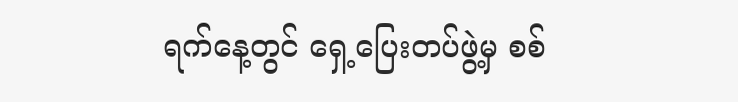ရက်နေ့တွင် ရှေ့ပြေးတပ်ဖွဲ့မှ စစ်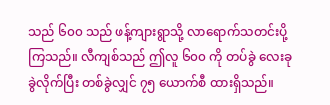သည် ၆၀၀ သည် ဖန့်ကျားရွာသို့ လာရောက်သတင်းပို့ကြသည်။ လီကျစ်သည် ဤလူ ၆၀၀ ကို တပ်ခွဲ လေးခု ခွဲလိုက်ပြီး တစ်ခွဲလျှင် ၇၅ ယောက်စီ ထားရှိသည်။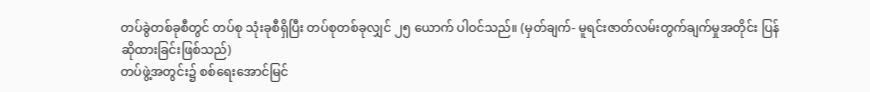တပ်ခွဲတစ်ခုစီတွင် တပ်စု သုံးခုစီရှိပြီး တပ်စုတစ်ခုလျှင် ၂၅ ယောက် ပါဝင်သည်။ (မှတ်ချက်- မူရင်းဇာတ်လမ်းတွက်ချက်မှုအတိုင်း ပြန်ဆိုထားခြင်းဖြစ်သည်)
တပ်ဖွဲ့အတွင်း၌ စစ်ရေးအောင်မြင်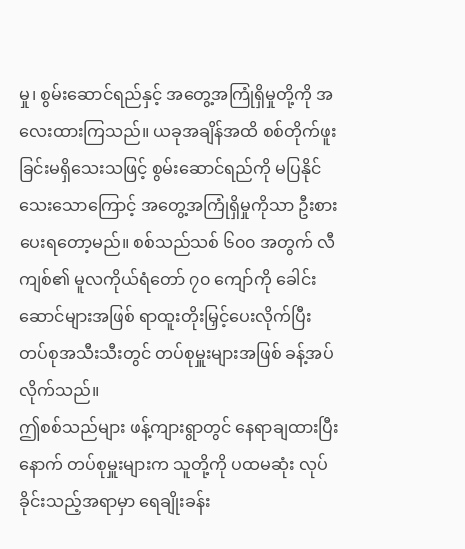မှု၊ စွမ်းဆောင်ရည်နှင့် အတွေ့အကြုံရှိမှုတို့ကို အလေးထားကြသည်။ ယခုအချိန်အထိ စစ်တိုက်ဖူးခြင်းမရှိသေးသဖြင့် စွမ်းဆောင်ရည်ကို မပြနိုင်သေးသောကြောင့် အတွေ့အကြုံရှိမှုကိုသာ ဦးစားပေးရတော့မည်။ စစ်သည်သစ် ၆၀၀ အတွက် လီကျစ်၏ မူလကိုယ်ရံတော် ၇၀ ကျော်ကို ခေါင်းဆောင်များအဖြစ် ရာထူးတိုးမြှင့်ပေးလိုက်ပြီး တပ်စုအသီးသီးတွင် တပ်စုမှူးများအဖြစ် ခန့်အပ်လိုက်သည်။
ဤစစ်သည်များ ဖန့်ကျားရွာတွင် နေရာချထားပြီးနောက် တပ်စုမှူးများက သူတို့ကို ပထမဆုံး လုပ်ခိုင်းသည့်အရာမှာ ရေချိုးခန်း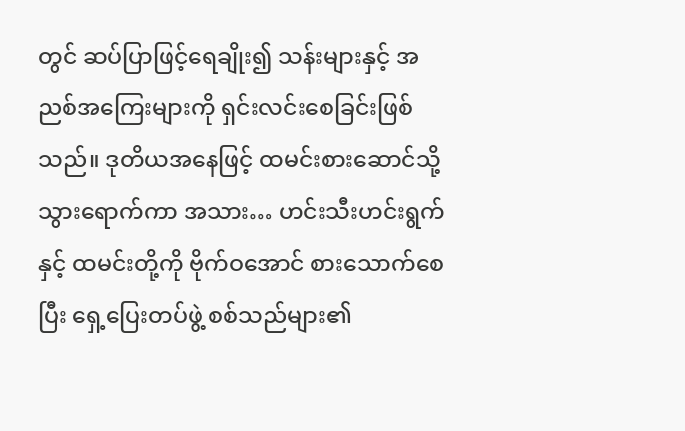တွင် ဆပ်ပြာဖြင့်ရေချိုး၍ သန်းများနှင့် အညစ်အကြေးများကို ရှင်းလင်းစေခြင်းဖြစ်သည်။ ဒုတိယအနေဖြင့် ထမင်းစားဆောင်သို့သွားရောက်ကာ အသား… ဟင်းသီးဟင်းရွက်နှင့် ထမင်းတို့ကို ဗိုက်ဝအောင် စားသောက်စေပြီး ရှေ့ပြေးတပ်ဖွဲ့ စစ်သည်များ၏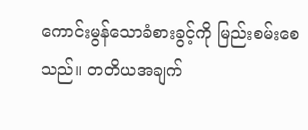ကောင်းမွန်သောခံစားခွင့်ကို မြည်းစမ်းစေသည်။ တတိယအချက်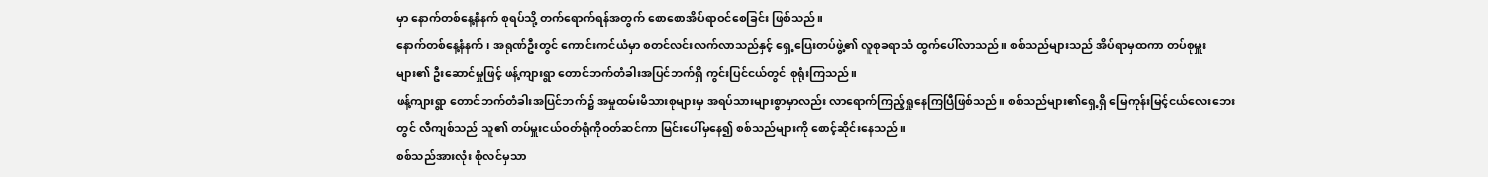မှာ နောက်တစ်နေ့နံနက် စုရပ်သို့ တက်ရောက်ရန်အတွက် စောစောအိပ်ရာဝင်စေခြင်း ဖြစ်သည်။
နောက်တစ်နေ့နံနက်၊ အရုဏ်ဦးတွင် ကောင်းကင်ယံမှာ စတင်လင်းလက်လာသည်နှင့် ရှေ့ပြေးတပ်ဖွဲ့၏ လူစုခရာသံ ထွက်ပေါ်လာသည်။ စစ်သည်များသည် အိပ်ရာမှထကာ တပ်စုမှူးများ၏ ဦးဆောင်မှုဖြင့် ဖန့်ကျားရွာ တောင်ဘက်တံခါးအပြင်ဘက်ရှိ ကွင်းပြင်ငယ်တွင် စုရုံးကြသည်။
ဖန့်ကျားရွာ တောင်ဘက်တံခါးအပြင်ဘက်၌ အမှုထမ်းမိသားစုများမှ အရပ်သားများစွာမှာလည်း လာရောက်ကြည့်ရှုနေကြပြီဖြစ်သည်။ စစ်သည်များ၏ရှေ့ရှိ မြေကုန်းမြင့်ငယ်လေးဘေးတွင် လီကျစ်သည် သူ၏ တပ်မှူးငယ်ဝတ်ရုံကိုဝတ်ဆင်ကာ မြင်းပေါ်မှနေ၍ စစ်သည်များကို စောင့်ဆိုင်းနေသည်။
စစ်သည်အားလုံး စုံလင်မှသာ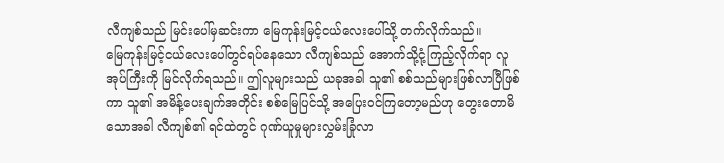လီကျစ်သည် မြင်းပေါ်မှဆင်းကာ မြေကုန်းမြင့်ငယ်လေးပေါ်သို့ တက်လိုက်သည်။
မြေကုန်းမြင့်ငယ်လေးပေါ်တွင်ရပ်နေသော လီကျစ်သည် အောက်သို့ငုံ့ကြည့်လိုက်ရာ လူအုပ်ကြီးကို မြင်လိုက်ရသည်။ ဤလူများသည် ယခုအခါ သူ၏ စစ်သည်များဖြစ်လာပြီဖြစ်ကာ သူ၏ အမိန့်ပေးချက်အတိုင်း စစ်မြေပြင်သို့ အပြေးဝင်ကြတော့မည်ဟု တွေးတောမိသောအခါ လီကျစ်၏ ရင်ထဲတွင် ဂုဏ်ယူမှုများလွှမ်းခြုံလာ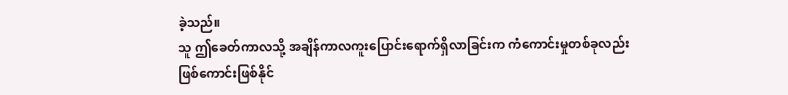ခဲ့သည်။
သူ ဤခေတ်ကာလသို့ အချိန်ကာလကူးပြောင်းရောက်ရှိလာခြင်းက ကံကောင်းမှုတစ်ခုလည်း ဖြစ်ကောင်းဖြစ်နိုင်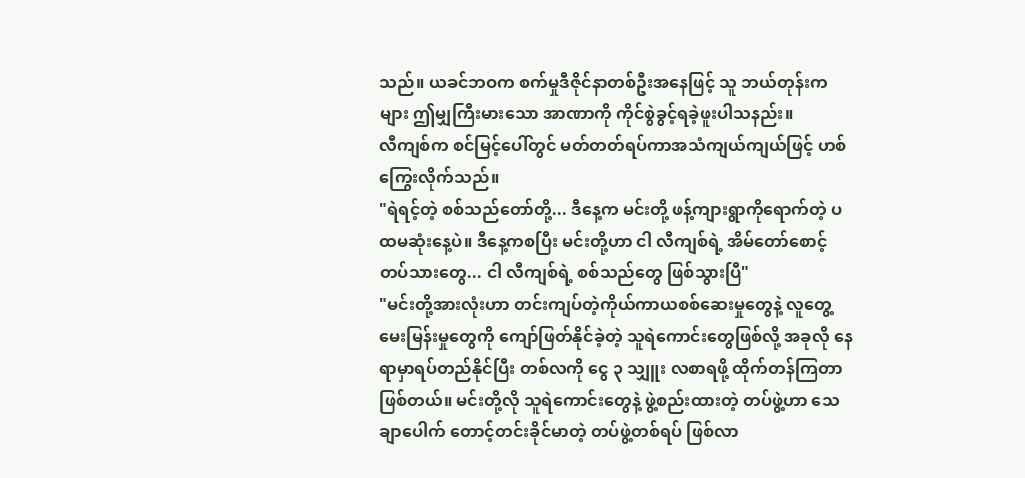သည်။ ယခင်ဘဝက စက်မှုဒီဇိုင်နာတစ်ဦးအနေဖြင့် သူ ဘယ်တုန်းကများ ဤမျှကြီးမားသော အာဏာကို ကိုင်စွဲခွင့်ရခဲ့ဖူးပါသနည်း။
လီကျစ်က စင်မြင့်ပေါ်တွင် မတ်တတ်ရပ်ကာအသံကျယ်ကျယ်ဖြင့် ဟစ်ကြွေးလိုက်သည်။
"ရဲရင့်တဲ့ စစ်သည်တော်တို့... ဒီနေ့က မင်းတို့ ဖန့်ကျားရွာကိုရောက်တဲ့ ပထမဆုံးနေ့ပဲ။ ဒီနေ့ကစပြီး မင်းတို့ဟာ ငါ လီကျစ်ရဲ့ အိမ်တော်စောင့်တပ်သားတွေ... ငါ လီကျစ်ရဲ့ စစ်သည်တွေ ဖြစ်သွားပြီ"
"မင်းတို့အားလုံးဟာ တင်းကျပ်တဲ့ကိုယ်ကာယစစ်ဆေးမှုတွေနဲ့ လူတွေ့မေးမြန်းမှုတွေကို ကျော်ဖြတ်နိုင်ခဲ့တဲ့ သူရဲကောင်းတွေဖြစ်လို့ အခုလို နေရာမှာရပ်တည်နိုင်ပြီး တစ်လကို ငွေ ၃ သျှူး လစာရဖို့ ထိုက်တန်ကြတာဖြစ်တယ်။ မင်းတို့လို သူရဲကောင်းတွေနဲ့ ဖွဲ့စည်းထားတဲ့ တပ်ဖွဲ့ဟာ သေချာပေါက် တောင့်တင်းခိုင်မာတဲ့ တပ်ဖွဲ့တစ်ရပ် ဖြစ်လာ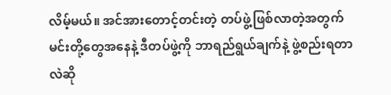လိမ့်မယ်။ အင်အားတောင့်တင်းတဲ့ တပ်ဖွဲ့ဖြစ်လာတဲ့အတွက် မင်းတို့တွေအနေနဲ့ ဒီတပ်ဖွဲ့ကို ဘာရည်ရွယ်ချက်နဲ့ ဖွဲ့စည်းရတာလဲဆို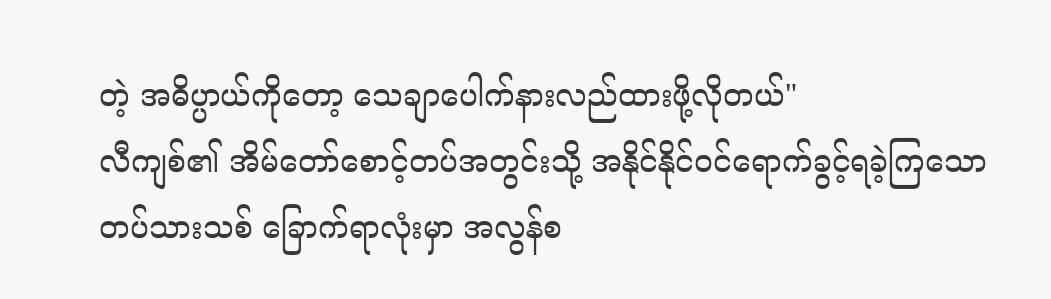တဲ့ အဓိပ္ပာယ်ကိုတော့ သေချာပေါက်နားလည်ထားဖို့လိုတယ်"
လီကျစ်၏ အိမ်တော်စောင့်တပ်အတွင်းသို့ အနိုင်နိုင်ဝင်ရောက်ခွင့်ရခဲ့ကြသော တပ်သားသစ် ခြောက်ရာလုံးမှာ အလွန်စ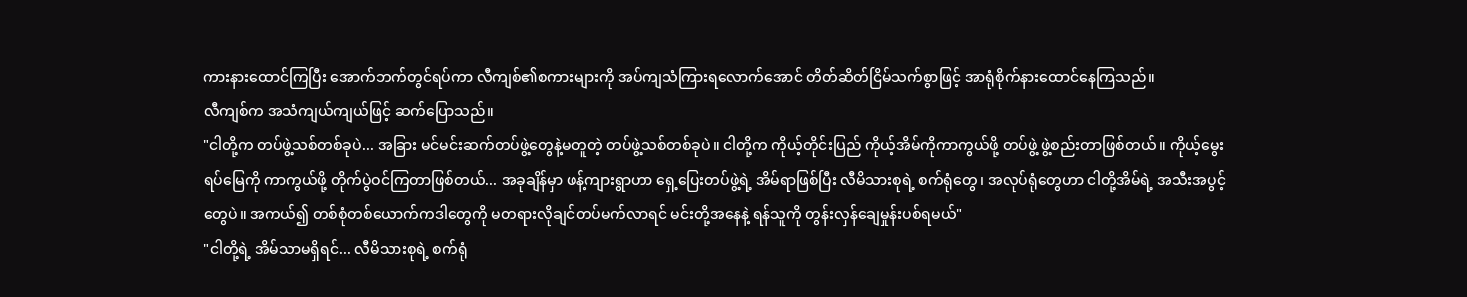ကားနားထောင်ကြပြီး အောက်ဘက်တွင်ရပ်ကာ လီကျစ်၏စကားများကို အပ်ကျသံကြားရလောက်အောင် တိတ်ဆိတ်ငြိမ်သက်စွာဖြင့် အာရုံစိုက်နားထောင်နေကြသည်။
လီကျစ်က အသံကျယ်ကျယ်ဖြင့် ဆက်ပြောသည်။
"ငါတို့က တပ်ဖွဲ့သစ်တစ်ခုပဲ... အခြား မင်မင်းဆက်တပ်ဖွဲ့တွေနဲ့မတူတဲ့ တပ်ဖွဲ့သစ်တစ်ခုပဲ။ ငါတို့က ကိုယ့်တိုင်းပြည် ကိုယ့်အိမ်ကိုကာကွယ်ဖို့ တပ်ဖွဲ့ ဖွဲ့စည်းတာဖြစ်တယ်။ ကိုယ့်မွေးရပ်မြေကို ကာကွယ်ဖို့ တိုက်ပွဲဝင်ကြတာဖြစ်တယ်... အခုချိန်မှာ ဖန့်ကျားရွာဟာ ရှေ့ပြေးတပ်ဖွဲ့ရဲ့ အိမ်ရာဖြစ်ပြီး လီမိသားစုရဲ့ စက်ရုံတွေ၊ အလုပ်ရုံတွေဟာ ငါတို့အိမ်ရဲ့ အသီးအပွင့်တွေပဲ။ အကယ်၍ တစ်စုံတစ်ယောက်ကဒါတွေကို မတရားလိုချင်တပ်မက်လာရင် မင်းတို့အနေနဲ့ ရန်သူကို တွန်းလှန်ချေမှုန်းပစ်ရမယ်"
"ငါတို့ရဲ့ အိမ်သာမရှိရင်... လီမိသားစုရဲ့ စက်ရုံ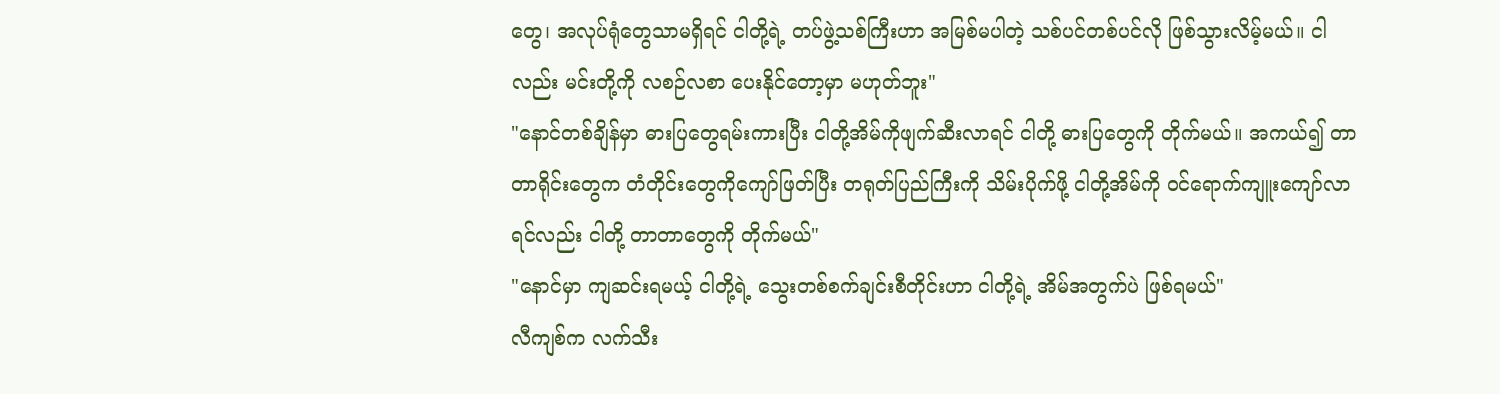တွေ၊ အလုပ်ရုံတွေသာမရှိရင် ငါတို့ရဲ့ တပ်ဖွဲ့သစ်ကြီးဟာ အမြစ်မပါတဲ့ သစ်ပင်တစ်ပင်လို ဖြစ်သွားလိမ့်မယ်။ ငါလည်း မင်းတို့ကို လစဉ်လစာ ပေးနိုင်တော့မှာ မဟုတ်ဘူး"
"နောင်တစ်ချိန်မှာ ဓားပြတွေရမ်းကားပြီး ငါတို့အိမ်ကိုဖျက်ဆီးလာရင် ငါတို့ ဓားပြတွေကို တိုက်မယ်။ အကယ်၍ တာတာရိုင်းတွေက တံတိုင်းတွေကိုကျော်ဖြတ်ပြီး တရုတ်ပြည်ကြီးကို သိမ်းပိုက်ဖို့ ငါတို့အိမ်ကို ဝင်ရောက်ကျူးကျော်လာရင်လည်း ငါတို့ တာတာတွေကို တိုက်မယ်"
"နောင်မှာ ကျဆင်းရမယ့် ငါတို့ရဲ့ သွေးတစ်စက်ချင်းစီတိုင်းဟာ ငါတို့ရဲ့ အိမ်အတွက်ပဲ ဖြစ်ရမယ်"
လီကျစ်က လက်သီး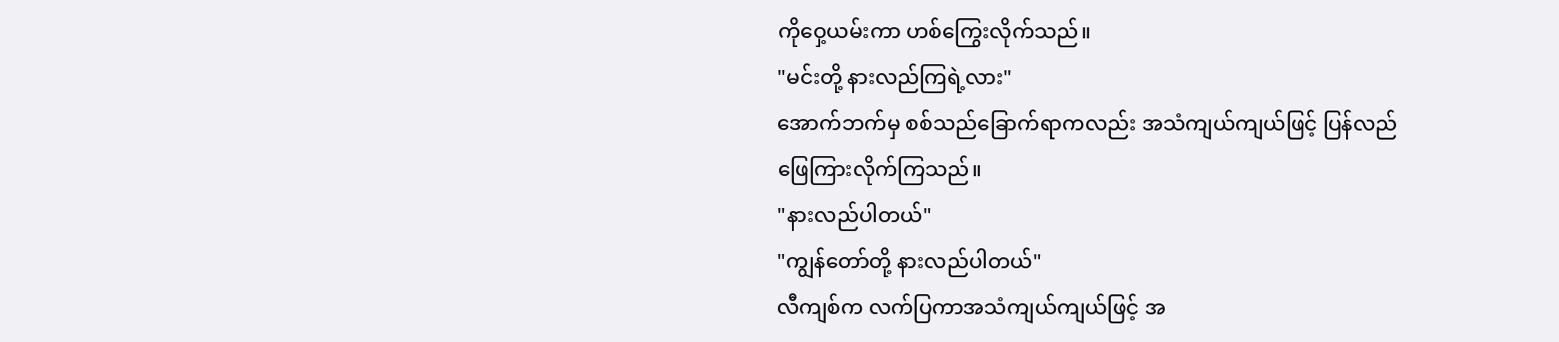ကိုဝှေ့ယမ်းကာ ဟစ်ကြွေးလိုက်သည်။
"မင်းတို့ နားလည်ကြရဲ့လား"
အောက်ဘက်မှ စစ်သည်ခြောက်ရာကလည်း အသံကျယ်ကျယ်ဖြင့် ပြန်လည်ဖြေကြားလိုက်ကြသည်။
"နားလည်ပါတယ်"
"ကျွန်တော်တို့ နားလည်ပါတယ်"
လီကျစ်က လက်ပြကာအသံကျယ်ကျယ်ဖြင့် အ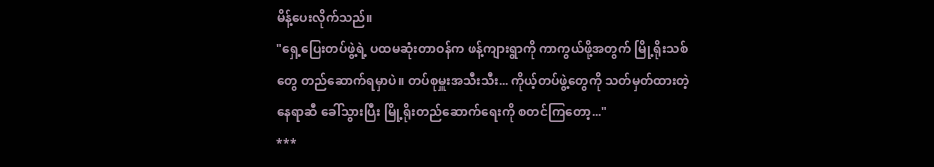မိန့်ပေးလိုက်သည်။
"ရှေ့ပြေးတပ်ဖွဲ့ရဲ့ ပထမဆုံးတာဝန်က ဖန့်ကျားရွာကို ကာကွယ်ဖို့အတွက် မြို့ရိုးသစ်တွေ တည်ဆောက်ရမှာပဲ။ တပ်စုမှူးအသီးသီး... ကိုယ့်တပ်ဖွဲ့တွေကို သတ်မှတ်ထားတဲ့နေရာဆီ ခေါ်သွားပြီး မြို့ရိုးတည်ဆောက်ရေးကို စတင်ကြတော့..."
***